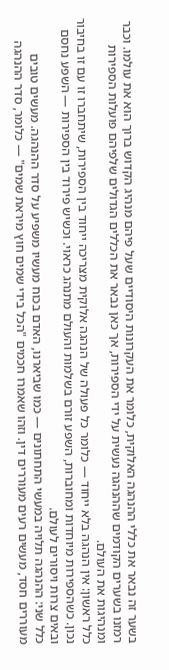בשער זה נבאר את כללי ההנהגה האלוקית, כלומר את העקרונות היסודיים שעל פיהם מנהיג הקדוש ברוך הוא את עולמו. וכבר רמזנו בשערים הקודמים שההנהגה נעשית על ידי הספירות, אך כאן נבאר את הכללים הגדולים שלפיהם פועלות הספירות ומנהיגות את העולם.
כלל ראשון: אין הנהגה בלא ייחוד — כלומר כל פעולה של הנהגה אלוקית מצריכה ייחוד בין הספירות, שיתחברו זו עם זו בחיבור נכון. כשהספירות מיוחדות ומחוברות, השפע זורם בשלמות והעולם מתנהג כראוי. וכשיש פירוד בין הספירות — השפע נחסם ובאים צרות ויסורים לעולם.
כלל שני: ההנהגה תלויה במעשי התחתונים — כמו שביארנו, האדם בכוח מעשיו משפיע על סדר ההנהגה. מעשים טובים מעוררים חסד, מעשים רעים מעוררים דין. וזהו שאמרו חכמים "הכל בידי שמים חוץ מיראת שמים" — כלומר, סדר ההנהגה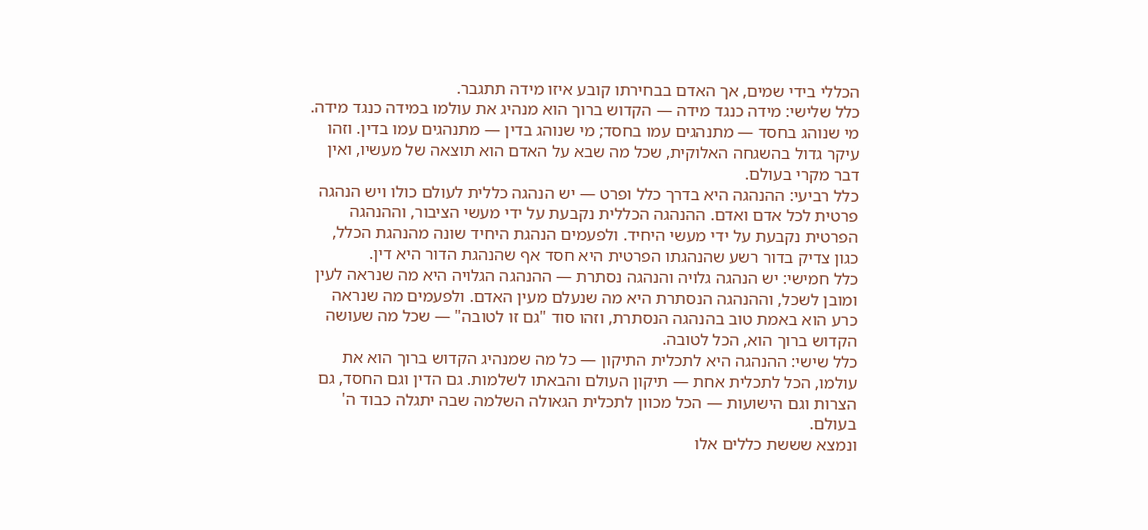הכללי בידי שמים, אך האדם בבחירתו קובע איזו מידה תתגבר.
כלל שלישי: מידה כנגד מידה — הקדוש ברוך הוא מנהיג את עולמו במידה כנגד מידה. מי שנוהג בחסד — מתנהגים עמו בחסד; מי שנוהג בדין — מתנהגים עמו בדין. וזהו עיקר גדול בהשגחה האלוקית, שכל מה שבא על האדם הוא תוצאה של מעשיו, ואין דבר מקרי בעולם.
כלל רביעי: ההנהגה היא בדרך כלל ופרט — יש הנהגה כללית לעולם כולו ויש הנהגה פרטית לכל אדם ואדם. ההנהגה הכללית נקבעת על ידי מעשי הציבור, וההנהגה הפרטית נקבעת על ידי מעשי היחיד. ולפעמים הנהגת היחיד שונה מהנהגת הכלל, כגון צדיק בדור רשע שהנהגתו הפרטית היא חסד אף שהנהגת הדור היא דין.
כלל חמישי: יש הנהגה גלויה והנהגה נסתרת — ההנהגה הגלויה היא מה שנראה לעין ומובן לשכל, וההנהגה הנסתרת היא מה שנעלם מעין האדם. ולפעמים מה שנראה כרע הוא באמת טוב בהנהגה הנסתרת, וזהו סוד "גם זו לטובה" — שכל מה שעושה הקדוש ברוך הוא, הכל לטובה.
כלל שישי: ההנהגה היא לתכלית התיקון — כל מה שמנהיג הקדוש ברוך הוא את עולמו, הכל לתכלית אחת — תיקון העולם והבאתו לשלמות. גם הדין וגם החסד, גם הצרות וגם הישועות — הכל מכוון לתכלית הגאולה השלמה שבה יתגלה כבוד ה' בעולם.
ונמצא שששת כללים אלו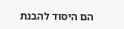הם היסוד להבנת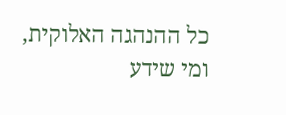כל ההנהגה האלוקית, ומי שידע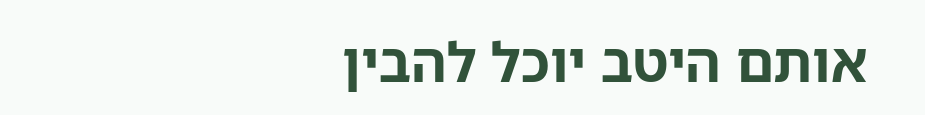אותם היטב יוכל להבין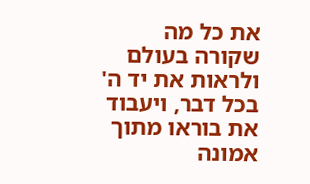את כל מה שקורה בעולם ולראות את יד ה' בכל דבר, ויעבוד את בוראו מתוך אמונה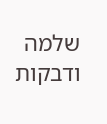שלמה ודבקות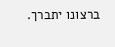ברצונו יתברך.